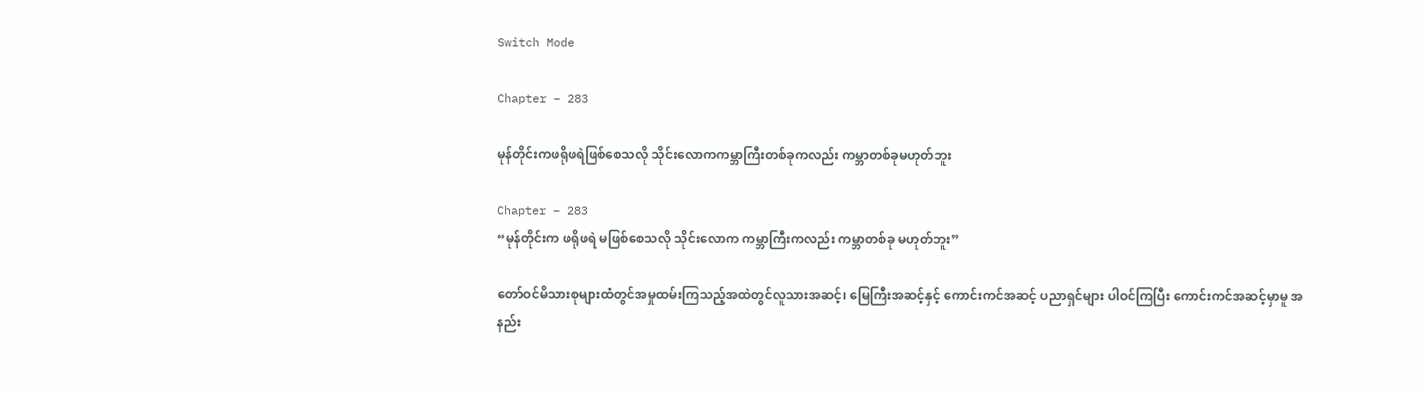Switch Mode

Chapter – 283

မုန်တိုင်းကဖရိုဖရဲဖြစ်စေသလို သိုင်းလောကကမ္ဘာကြီးတစ်ခုကလည်း ကမ္ဘာတစ်ခုမဟုတ်ဘူး

Chapter – 283
“မုန်တိုင်းက ဖရိုဖရဲ မဖြစ်စေသလို သိုင်းလောက ကမ္ဘာကြီးကလည်း ကမ္ဘာတစ်ခု မဟုတ်ဘူး”

တော်ဝင်မိသားစုများထံတွင်အမှုထမ်းကြသည့်အထဲတွင်လူသားအဆင့်၊ မြေကြီးအဆင့်နှင့် ကောင်းကင်အဆင့် ပညာရှင်များ ပါဝင်ကြပြီး ကောင်းကင်အဆင့်မှာမူ အနည်း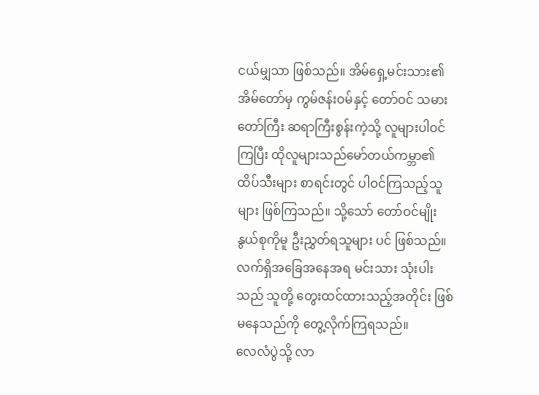ငယ်မျှသာ ဖြစ်သည်။ အိမ်ရှေ့မင်းသား၏ အိမ်တော်မှ ကွမ်ဇန်းဝမ်နှင့် တော်ဝင် သမားတော်ကြီး ဆရာကြီးစွန်းကဲ့သို့ လူများပါဝင်ကြပြီး ထိုလူများသည်မော်တယ်ကမ္ဘာ၏ ထိပ်သီးများ စာရင်းတွင် ပါဝင်ကြသည့်သူများ ဖြစ်ကြသည်။ သို့သော် တော်ဝင်မျိုးနွယ်စုကိုမူ ဦးညွှတ်ရသူများ ပင် ဖြစ်သည်။
လက်ရှိအခြေအနေအရ မင်းသား သုံးပါးသည် သူတို့ တွေးထင်ထားသည့်အတိုင်း ဖြစ်မနေသည်ကို တွေ့လိုက်ကြရသည်။
လေလံပွဲသို့ လာ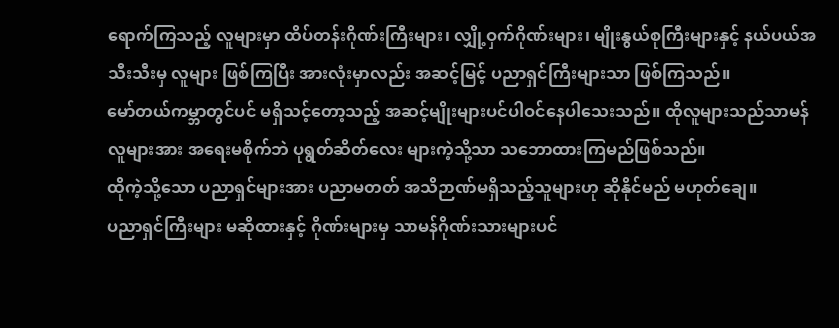ရောက်ကြသည့် လူများမှာ ထိပ်တန်းဂိုဏ်းကြီးများ၊ လျှို့ဝှက်ဂိုဏ်းများ၊ မျိုးနွယ်စုကြီးများနှင့် နယ်ပယ်အသီးသီးမှ လူများ ဖြစ်ကြပြီး အားလုံးမှာလည်း အဆင့်မြင့် ပညာရှင်ကြီးများသာ ဖြစ်ကြသည်။
မော်တယ်ကမ္ဘာတွင်ပင် မရှိသင့်တော့သည့် အဆင့်မျိုးများပင်ပါဝင်နေပါသေးသည်။ ထိုလူများသည်သာမန်လူများအား အရေးမစိုက်ဘဲ ပုရွတ်ဆိတ်လေး များကဲ့သို့သာ သဘောထားကြမည်ဖြစ်သည်။
ထိုကဲ့သို့သော ပညာရှင်များအား ပညာမတတ် အသိဉာဏ်မရှိသည့်သူများဟု ဆိုနိုင်မည် မဟုတ်ချေ။
ပညာရှင်ကြီးများ မဆိုထားနှင့် ဂိုဏ်းများမှ သာမန်ဂိုဏ်းသားများပင်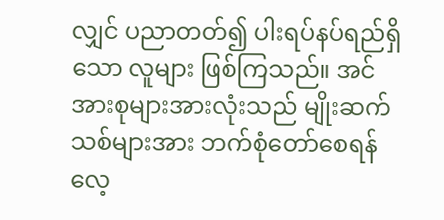လျှင် ပညာတတ်၍ ပါးရပ်နပ်ရည်ရှိသော လူများ ဖြစ်ကြသည်။ အင်အားစုများအားလုံးသည် မျိုးဆက်သစ်များအား ဘက်စုံတော်စေရန်လေ့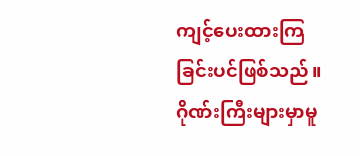ကျင့်ပေးထားကြခြင်းပင်ဖြစ်သည်။
ဂိုဏ်းကြီးများမှာမူ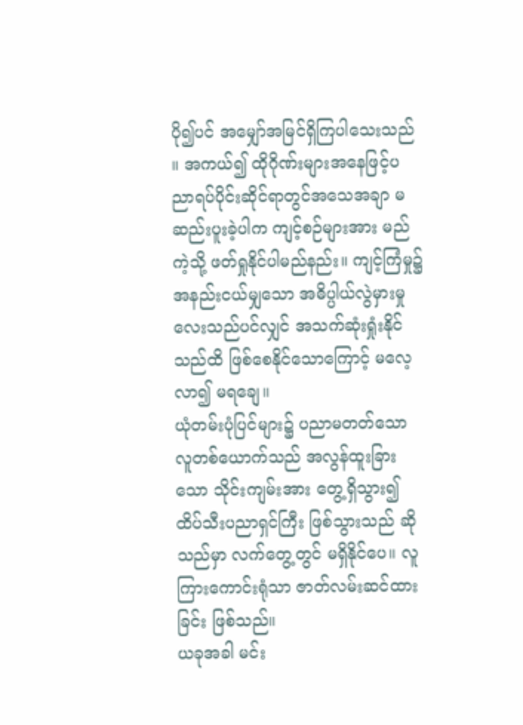ပို၍ပင် အမျှော်အမြင်ရှိကြပါသေးသည်။ အကယ်၍ ထိုဂိုဏ်းများအနေဖြင့်ပညာရပ်ပိုင်းဆိုင်ရာတွင်အသေအချာ မဆည်းပူးခဲ့ပါက ကျင့်စဉ်များအား မည်ကဲ့သို့ ဖတ်ရှုနိုင်ပါမည်နည်း။ ကျင့်ကြံမှု၌ အနည်းငယ်မျှသော အဓိပ္ပါယ်လွဲမှားမှုလေးသည်ပင်လျှင် အသက်ဆုံးရှုံးနိုင်သည်ထိ ဖြစ်စေနိုင်သောကြောင့် မလေ့လာ၍ မရချေ။
ယုံတမ်းပုံပြင်များ၌ ပညာမတတ်သော လူတစ်ယောက်သည် အလွန်ထူးခြားသော သိုင်းကျမ်းအား တွေ့ရှိသွား၍ ထိပ်သီးပညာရှင်ကြီး ဖြစ်သွားသည် ဆိုသည်မှာ လက်တွေ့တွင် မရှိနိုင်ပေ။ လူကြားကောင်းရုံသာ ဇာတ်လမ်းဆင်ထားခြင်း ဖြစ်သည်။
ယခုအခါ မင်း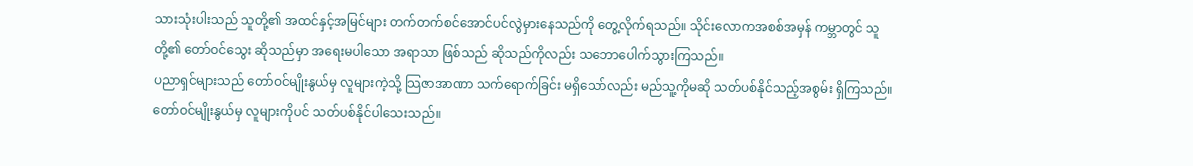သားသုံးပါးသည် သူတို့၏ အထင်နှင့်အမြင်များ တက်တက်စင်အောင်ပင်လွဲမှားနေသည်ကို တွေ့လိုက်ရသည်။ သိုင်းလောကအစစ်အမှန် ကမ္ဘာတွင် သူတို့၏ တော်ဝင်သွေး ဆိုသည်မှာ အရေးမပါသော အရာသာ ဖြစ်သည် ဆိုသည်ကိုလည်း သဘောပေါက်သွားကြသည်။
ပညာရှင်များသည် တော်ဝင်မျိုးနွယ်မှ လူများကဲ့သို့ သြဇာအာဏာ သက်ရောက်ခြင်း မရှိသော်လည်း မည်သူ့ကိုမဆို သတ်ပစ်နိုင်သည့်အစွမ်း ရှိကြသည်။ တော်ဝင်မျိုးနွယ်မှ လူများကိုပင် သတ်ပစ်နိုင်ပါသေးသည်။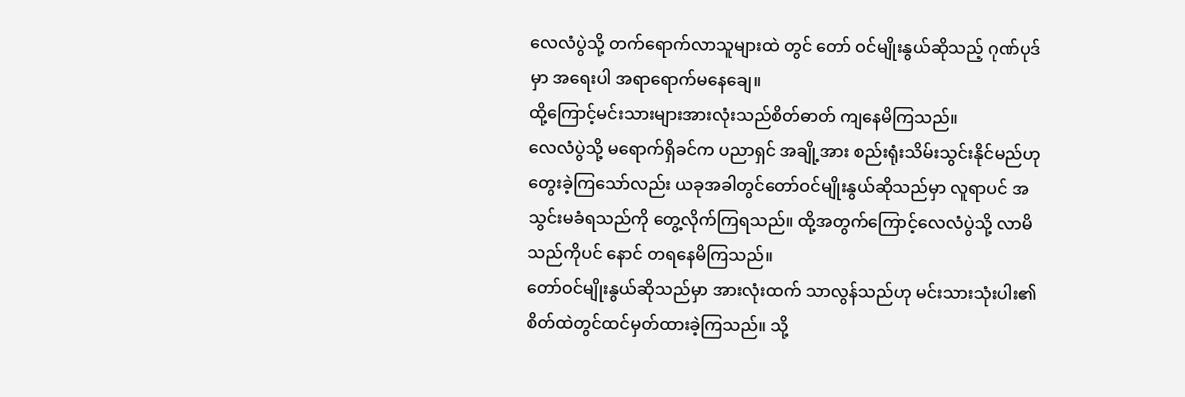လေလံပွဲသို့ တက်ရောက်လာသူများထဲ တွင် တော် ဝင်မျိုးနွယ်ဆိုသည့် ဂုဏ်ပုဒ်မှာ အရေးပါ အရာရောက်မနေချေ။
ထို့ကြောင့်မင်းသားများအားလုံးသည်စိတ်ဓာတ် ကျနေမိကြသည်။
လေလံပွဲသို့ မရောက်ရှိခင်က ပညာရှင် အချို့အား စည်းရုံးသိမ်းသွင်းနိုင်မည်ဟု တွေးခဲ့ကြသော်လည်း ယခုအခါတွင်တော်ဝင်မျိုးနွယ်ဆိုသည်မှာ လူရာပင် အသွင်းမခံရသည်ကို တွေ့လိုက်ကြရသည်။ ထို့အတွက်ကြောင့်လေလံပွဲသို့ လာမိသည်ကိုပင် နောင် တရနေမိကြသည်။
တော်ဝင်မျိုးနွယ်ဆိုသည်မှာ အားလုံးထက် သာလွန်သည်ဟု မင်းသားသုံးပါး၏ စိတ်ထဲတွင်ထင်မှတ်ထားခဲ့ကြသည်။ သို့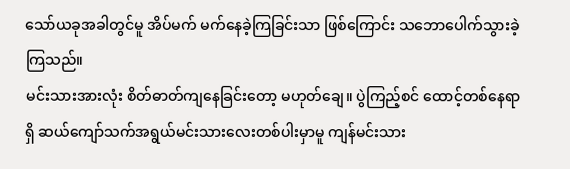သော်ယခုအခါတွင်မူ အိပ်မက် မက်နေခဲ့ကြခြင်းသာ ဖြစ်ကြောင်း သဘောပေါက်သွားခဲ့ကြသည်။
မင်းသားအားလုံး စိတ်ဓာတ်ကျနေခြင်းတော့ မဟုတ်ချေ။ ပွဲကြည့်စင် ထောင့်တစ်နေရာရှိ ဆယ်ကျော်သက်အရွယ်မင်းသားလေးတစ်ပါးမှာမူ ကျန်မင်းသား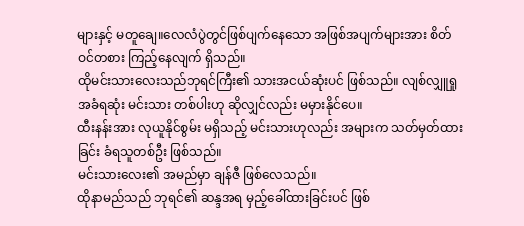များနှင့် မတူချေ။လေလံပွဲတွင်ဖြစ်ပျက်နေသော အဖြစ်အပျက်များအား စိတ်ဝင်တစား ကြည့်နေလျက် ရှိသည်။
ထိုမင်းသားလေးသည်ဘုရင်ကြီး၏ သားအငယ်ဆုံးပင် ဖြစ်သည်။ လျစ်လျှူရှု အခံရဆုံး မင်းသား တစ်ပါးဟု ဆိုလျှင်လည်း မမှားနိုင်ပေ။
ထီးနန်းအား လုယူနိုင်စွမ်း မရှိသည့် မင်းသားဟုလည်း အများက သတ်မှတ်ထားခြင်း ခံရသူတစ်ဦး ဖြစ်သည်။
မင်းသားလေး၏ အမည်မှာ ချန်ဇီ ဖြစ်လေသည်။
ထိုနာမည်သည် ဘုရင်၏ ဆန္ဒအရ မှည့်ခေါ်ထားခြင်းပင် ဖြစ်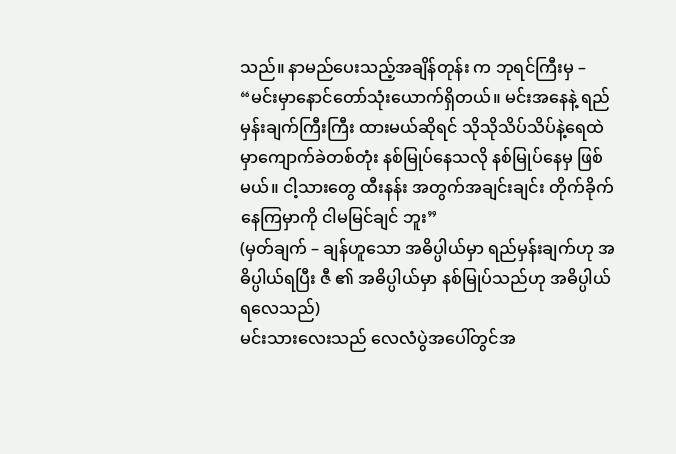သည်။ နာမည်ပေးသည့်အချိန်တုန်း က ဘုရင်ကြီးမှ –
“မင်းမှာနောင်တော်သုံးယောက်ရှိတယ်။ မင်းအနေနဲ့ ရည်မှန်းချက်ကြီးကြီး ထားမယ်ဆိုရင် သိုသိုသိပ်သိပ်နဲ့ရေထဲမှာကျောက်ခဲတစ်တုံး နစ်မြုပ်နေသလို နစ်မြုပ်နေမှ ဖြစ်မယ်။ ငါ့သားတွေ ထီးနန်း အတွက်အချင်းချင်း တိုက်ခိုက်နေကြမှာကို ငါမမြင်ချင် ဘူး”
(မှတ်ချက် – ချန်ဟူသော အဓိပ္ပါယ်မှာ ရည်မှန်းချက်ဟု အဓိပ္ပါယ်ရပြီး ဇီ ၏ အဓိပ္ပါယ်မှာ နစ်မြုပ်သည်ဟု အဓိပ္ပါယ် ရလေသည်)
မင်းသားလေးသည် လေလံပွဲအပေါ်တွင်အ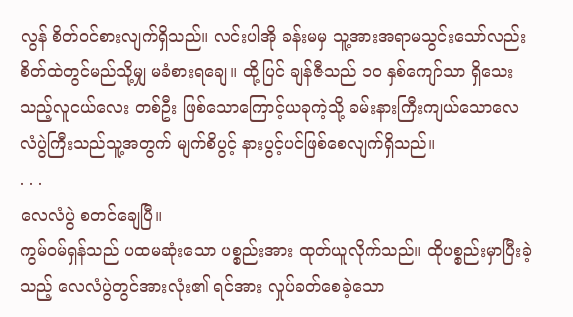လွန် စိတ်ဝင်စားလျက်ရှိသည်။ လင်းပါအို ခန်းမမှ သူ့အားအရာမသွင်းသော်လည်း စိတ်ထဲတွင်မည်သို့မျှ မခံစားရချေ။ ထို့ပြင် ချန်ဇီသည် ၁၀ နှစ်ကျော်သာ ရှိသေးသည့်လူငယ်လေး တစ်ဦး ဖြစ်သောကြောင့်ယခုကဲ့သို့ ခမ်းနားကြီးကျယ်သောလေလံပွဲကြီးသည်သူ့အတွက် မျက်စိပွင့် နားပွင့်ပင်ဖြစ်စေလျက်ရှိသည်။
. . .
လေလံပွဲ စတင်ချေပြီ။
ကွမ်ဝမ်ရှန်သည် ပထမဆုံးသော ပစ္စည်းအား ထုတ်ယူလိုက်သည်။ ထိုပစ္စည်းမှာပြီးခဲ့သည့် လေလံပွဲတွင်အားလုံး၏ ရင်အား လှုပ်ခတ်စေခဲ့သော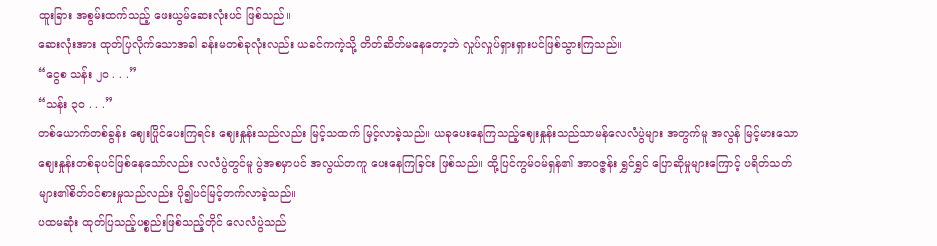ထူးခြား အစွမ်းထက်သည့် ဖေးယွမ်ဆေးလုံးပင် ဖြစ်သည်။
ဆေးလုံးအား ထုတ်ပြလိုက်သောအခါ ခန်းမတစ်ခုလုံးလည်း ယခင်ကကဲ့သို့ တိတ်ဆိတ်မနေတော့ဘဲ လှုပ်လှုပ်ရှားရှားပင်ဖြစ်သွားကြသည်။
“ငွေစ သန်း ၂၀ . . .”
“သန်း ၃၀ . . .”
တစ်ယောက်တစ်ခွန်း ဈေးပြိုင်ပေးကြရင်း ဈေးနှုန်းသည်လည်း မြင့်သထက် မြင့်လာခဲ့သည်။ ယခုပေးနေကြသည့်ဈေးနှုန်းသည်သာမန်လေလံပွဲများ အတွက်မူ အလွန် မြင့်မားသောဈေးနှုန်းတစ်ခုပင်ဖြစ်နေသော်လည်း လလံပွဲတွင်မူ ပွဲအစမှာပင် အလွယ်တကူ ပေးနေကြခြင်း ဖြစ်သည်။ ထို့ပြင်ကွမ်ဝမ်ရှန်၏ အာဝဇ္ဇန်း ရွှင်ရွှင် ပြောဆိုမှုများကြောင့် ပရိတ်သတ်များ၏စိတ်ဝင်စားမှုသည်လည်း ပို၍ပင်မြင့်တက်လာခဲ့သည်။
ပထမဆုံး ထုတ်ပြသည့်ပစ္စည်းဖြစ်သည့်တိုင် လေလံပွဲသည်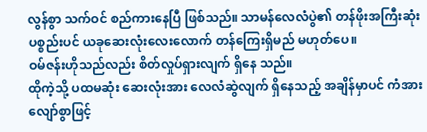လွန်စွာ သက်ဝင် စည်ကားနေပြီ ဖြစ်သည်။ သာမန်လေလံပွဲ၏ တန်ဖိုးအကြီးဆုံး ပစ္စည်းပင် ယခုဆေးလုံးလေးလောက် တန်ကြေးရှိမည် မဟုတ်ပေ။
ဝမ်ဇန်းဟိုသည်လည်း စိတ်လှုပ်ရှားလျက် ရှိနေ သည်။
ထိုကဲ့သို့ ပထမဆုံး ဆေးလုံးအား လေလံဆွဲလျက် ရှိနေသည့် အချိန်မှာပင် ကံအားလျော်စွာဖြင့်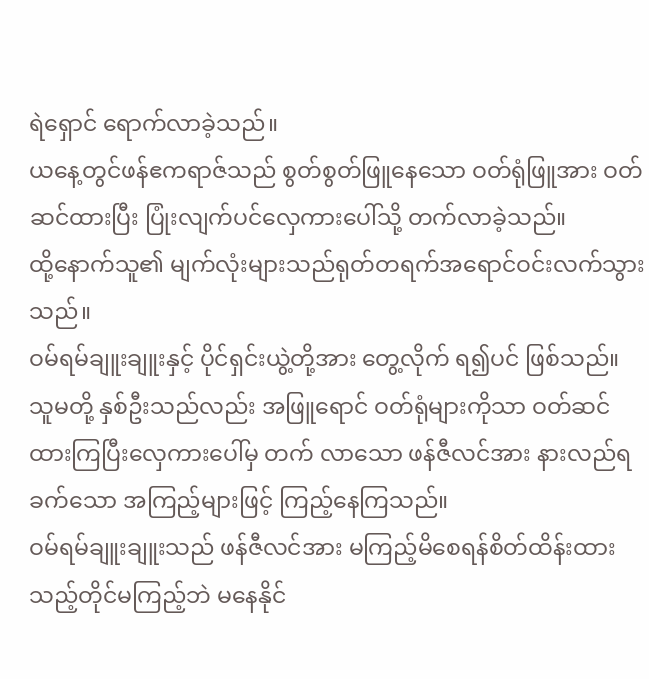ရဲရှောင် ရောက်လာခဲ့သည်။
ယနေ့တွင်ဖန်ဧကရာဇ်သည် စွတ်စွတ်ဖြူနေသော ဝတ်ရုံဖြူအား ဝတ်ဆင်ထားပြီး ပြုံးလျက်ပင်လှေကားပေါ်သို့ တက်လာခဲ့သည်။
ထို့နောက်သူ၏ မျက်လုံးများသည်ရုတ်တရက်အရောင်ဝင်းလက်သွားသည်။
ဝမ်ရမ်ချူးချူးနှင့် ပိုင်ရှင်းယွဲ့တို့အား တွေ့လိုက် ရ၍ပင် ဖြစ်သည်။
သူမတို့ နှစ်ဦးသည်လည်း အဖြူရောင် ဝတ်ရုံများကိုသာ ဝတ်ဆင်ထားကြပြီးလှေကားပေါ်မှ တက် လာသော ဖန်ဇီလင်အား နားလည်ရခက်သော အကြည့်များဖြင့် ကြည့်နေကြသည်။
ဝမ်ရမ်ချူးချူးသည် ဖန်ဇီလင်အား မကြည့်မိစေရန်စိတ်ထိန်းထားသည့်တိုင်မကြည့်ဘဲ မနေနိုင်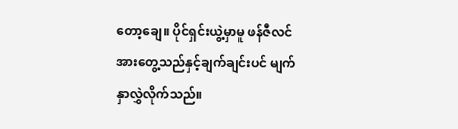တော့ချေ။ ပိုင်ရှင်းယွဲ့မှာမူ ဖန်ဇီလင်အားတွေ့သည်နှင့်ချက်ချင်းပင် မျက်နှာလွှဲလိုက်သည်။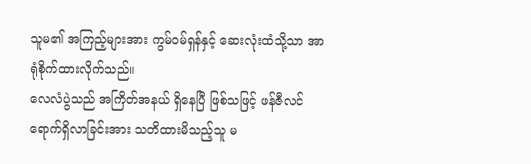သူမ၏ အကြည့်များအား ကွမ်ဝမ်ရှန်နှင့် ဆေးလုံးထံသို့သာ အာရုံစိုက်ထားလိုက်သည်။
လေလံပွဲသည် အကြိတ်အနယ် ရှိနေပြီ ဖြစ်သဖြင့် ဖန်ဇီလင် ရောက်ရှိလာခြင်းအား သတိထားမိသည့်သူ မ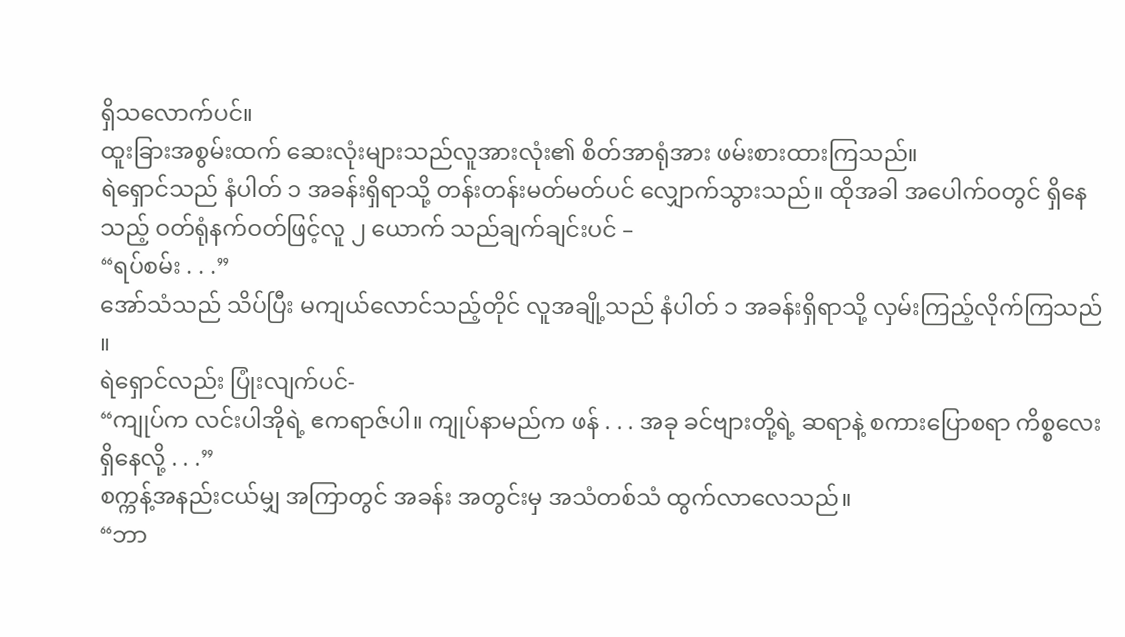ရှိသလောက်ပင်။
ထူးခြားအစွမ်းထက် ဆေးလုံးများသည်လူအားလုံး၏ စိတ်အာရုံအား ဖမ်းစားထားကြသည်။
ရဲရှောင်သည် နံပါတ် ၁ အခန်းရှိရာသို့ တန်းတန်းမတ်မတ်ပင် လျှောက်သွားသည်။ ထိုအခါ အပေါက်ဝတွင် ရှိနေသည့် ဝတ်ရုံနက်ဝတ်ဖြင့်လူ ၂ ယောက် သည်ချက်ချင်းပင် –
“ရပ်စမ်း . . .”
အော်သံသည် သိပ်ပြီး မကျယ်လောင်သည့်တိုင် လူအချို့သည် နံပါတ် ၁ အခန်းရှိရာသို့ လှမ်းကြည့်လိုက်ကြသည်။
ရဲရှောင်လည်း ပြုံးလျက်ပင်-
“ကျုပ်က လင်းပါအိုရဲ့ ဧကရာဇ်ပါ။ ကျုပ်နာမည်က ဖန် . . . အခု ခင်ဗျားတို့ရဲ့ ဆရာနဲ့ စကားပြောစရာ ကိစ္စလေး ရှိနေလို့ . . .”
စက္ကန့်အနည်းငယ်မျှ အကြာတွင် အခန်း အတွင်းမှ အသံတစ်သံ ထွက်လာလေသည်။
“ဘာ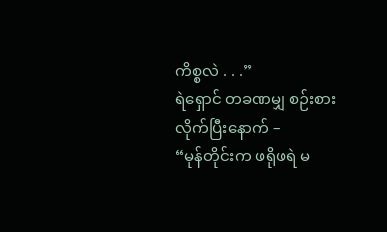ကိစ္စလဲ . . .”
ရဲရှောင် တခဏမျှ စဉ်းစားလိုက်ပြီးနောက် –
“မုန်တိုင်းက ဖရိုဖရဲ မ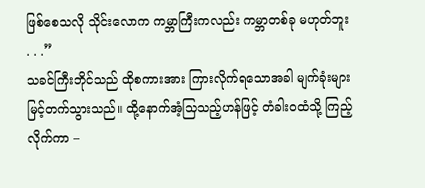ဖြစ်စေသလို သိုင်းလောက ကမ္ဘာကြီးကလည်း ကမ္ဘာတစ်ခု မဟုတ်ဘူး . . .”
သခင်ကြီးဘိုင်သည် ထိုစကားအား ကြားလိုက်ရသောအခါ မျက်ခုံးများ မြင့်တက်သွားသည်။ ထို့နောက်အံ့သြသည့်ဟန်ဖြင့် တံခါးဝထံသို့ ကြည့်လိုက်ကာ –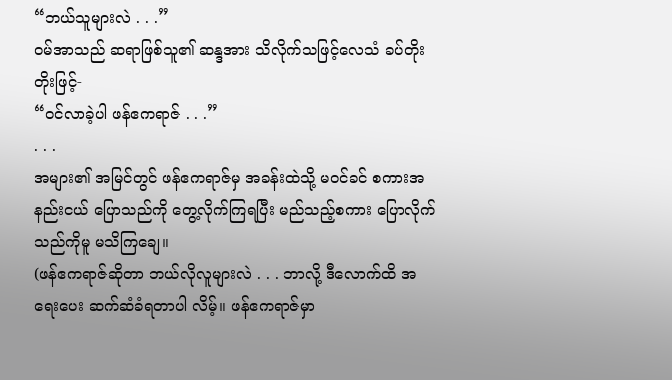“ဘယ်သူများလဲ . . .”
ဝမ်အာသည် ဆရာဖြစ်သူ၏ ဆန္ဒအား သိလိုက်သဖြင့်လေသံ ခပ်တိုးတိုးဖြင့်-
“ဝင်လာခဲ့ပါ ဖန်ဧကရာဇ် . . .”
. . .
အများ၏ အမြင်တွင် ဖန်ဧကရာဇ်မှ အခန်းထဲသို့ မဝင်ခင် စကားအနည်းငယ် ပြောသည်ကို တွေ့လိုက်ကြရပြီး မည်သည့်စကား ပြောလိုက်သည်ကိုမူ မသိကြချေ။
(ဖန်ဧကရာဇ်ဆိုတာ ဘယ်လိုလူများလဲ . . . ဘာလို့ ဒီလောက်ထိ အရေးပေး ဆက်ဆံခံရတာပါ လိမ့်။ ဖန်ဧကရာဇ်မှာ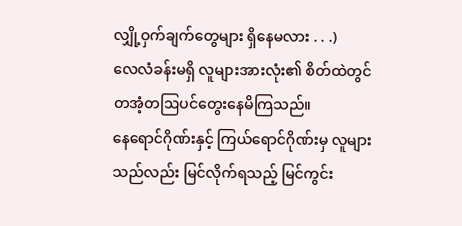လျှို့ဝှက်ချက်တွေများ ရှိနေမလား . . .)
လေလံခန်းမရှိ လူများအားလုံး၏ စိတ်ထဲတွင်တအံ့တဩပင်တွေးနေမိကြသည်။
နေရောင်ဂိုဏ်းနှင့် ကြယ်ရောင်ဂိုဏ်းမှ လူများသည်လည်း မြင်လိုက်ရသည့် မြင်ကွင်း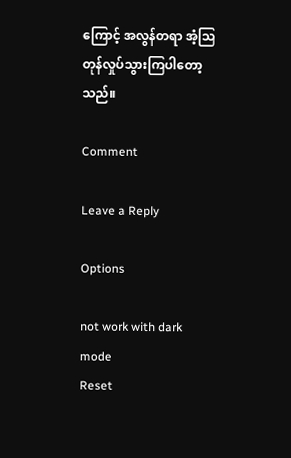ကြောင့် အလွန်တရာ အံ့သြတုန်လှုပ်သွားကြပါတော့သည်။

Comment

Leave a Reply

Options

not work with dark mode
Reset